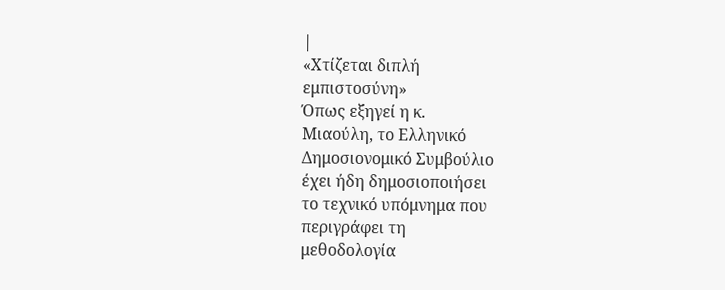|
«Χτίζεται διπλή
εμπιστοσύνη»
Όπως εξηγεί η κ.
Μιαούλη, το Ελληνικό
Δημοσιονομικό Συμβούλιο
έχει ήδη δημοσιοποιήσει
το τεχνικό υπόμνημα που
περιγράφει τη
μεθοδολογία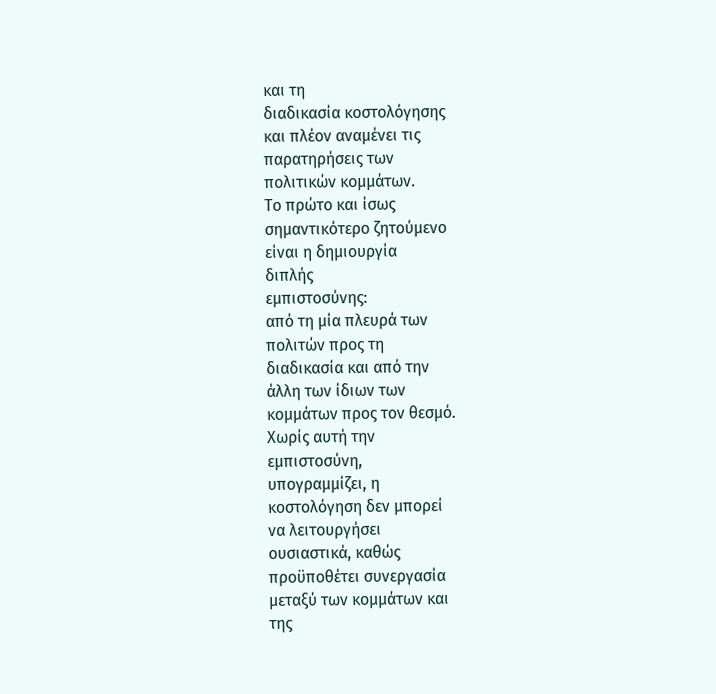και τη
διαδικασία κοστολόγησης
και πλέον αναμένει τις
παρατηρήσεις των
πολιτικών κομμάτων.
Το πρώτο και ίσως
σημαντικότερο ζητούμενο
είναι η δημιουργία
διπλής
εμπιστοσύνης:
από τη μία πλευρά των
πολιτών προς τη
διαδικασία και από την
άλλη των ίδιων των
κομμάτων προς τον θεσμό.
Χωρίς αυτή την
εμπιστοσύνη,
υπογραμμίζει, η
κοστολόγηση δεν μπορεί
να λειτουργήσει
ουσιαστικά, καθώς
προϋποθέτει συνεργασία
μεταξύ των κομμάτων και
της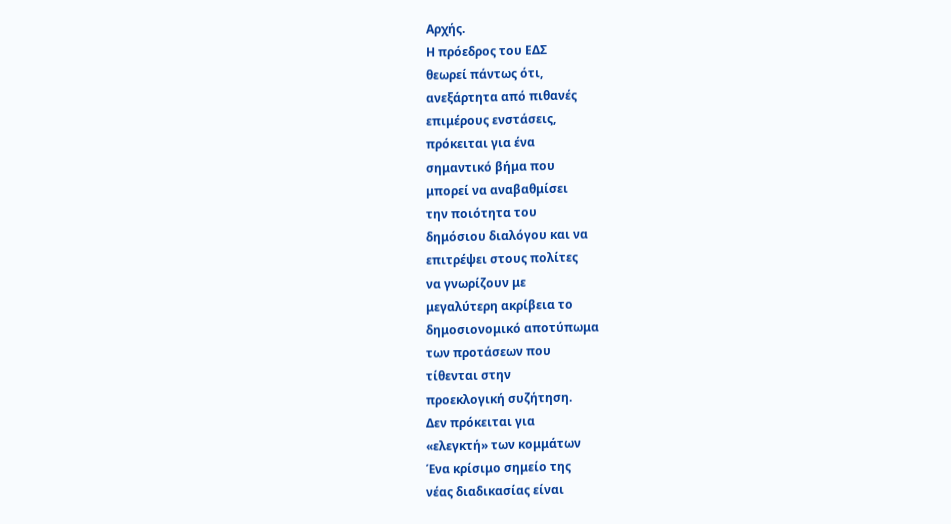Αρχής.
Η πρόεδρος του ΕΔΣ
θεωρεί πάντως ότι,
ανεξάρτητα από πιθανές
επιμέρους ενστάσεις,
πρόκειται για ένα
σημαντικό βήμα που
μπορεί να αναβαθμίσει
την ποιότητα του
δημόσιου διαλόγου και να
επιτρέψει στους πολίτες
να γνωρίζουν με
μεγαλύτερη ακρίβεια το
δημοσιονομικό αποτύπωμα
των προτάσεων που
τίθενται στην
προεκλογική συζήτηση.
Δεν πρόκειται για
«ελεγκτή» των κομμάτων
Ένα κρίσιμο σημείο της
νέας διαδικασίας είναι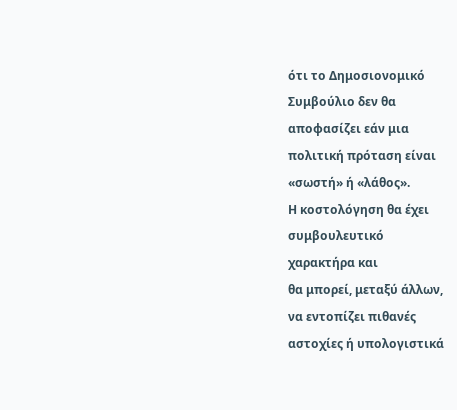ότι το Δημοσιονομικό
Συμβούλιο δεν θα
αποφασίζει εάν μια
πολιτική πρόταση είναι
«σωστή» ή «λάθος».
Η κοστολόγηση θα έχει
συμβουλευτικό
χαρακτήρα και
θα μπορεί, μεταξύ άλλων,
να εντοπίζει πιθανές
αστοχίες ή υπολογιστικά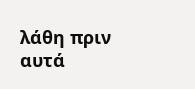λάθη πριν αυτά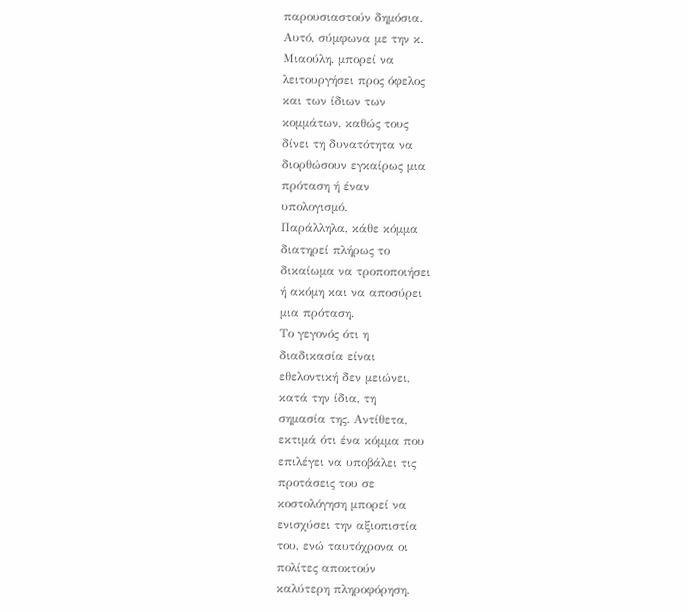παρουσιαστούν δημόσια.
Αυτό, σύμφωνα με την κ.
Μιαούλη, μπορεί να
λειτουργήσει προς όφελος
και των ίδιων των
κομμάτων, καθώς τους
δίνει τη δυνατότητα να
διορθώσουν εγκαίρως μια
πρόταση ή έναν
υπολογισμό.
Παράλληλα, κάθε κόμμα
διατηρεί πλήρως το
δικαίωμα να τροποποιήσει
ή ακόμη και να αποσύρει
μια πρόταση.
Το γεγονός ότι η
διαδικασία είναι
εθελοντική δεν μειώνει,
κατά την ίδια, τη
σημασία της. Αντίθετα,
εκτιμά ότι ένα κόμμα που
επιλέγει να υποβάλει τις
προτάσεις του σε
κοστολόγηση μπορεί να
ενισχύσει την αξιοπιστία
του, ενώ ταυτόχρονα οι
πολίτες αποκτούν
καλύτερη πληροφόρηση.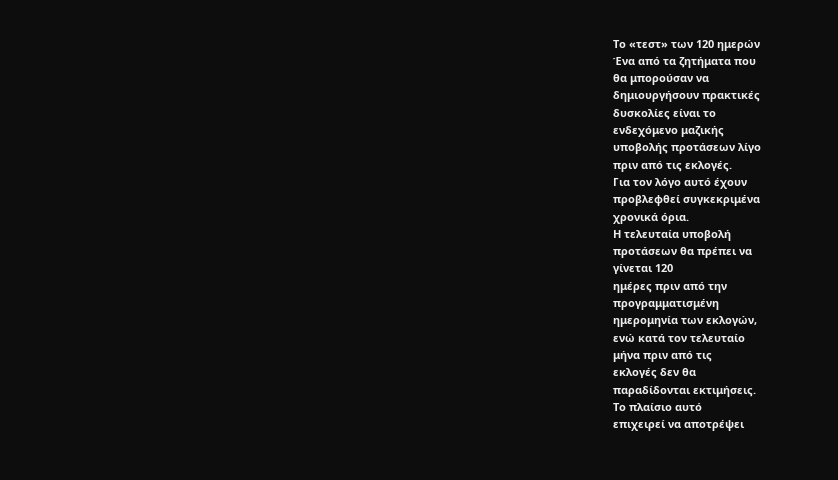Το «τεστ» των 120 ημερών
Ένα από τα ζητήματα που
θα μπορούσαν να
δημιουργήσουν πρακτικές
δυσκολίες είναι το
ενδεχόμενο μαζικής
υποβολής προτάσεων λίγο
πριν από τις εκλογές.
Για τον λόγο αυτό έχουν
προβλεφθεί συγκεκριμένα
χρονικά όρια.
Η τελευταία υποβολή
προτάσεων θα πρέπει να
γίνεται 120
ημέρες πριν από την
προγραμματισμένη
ημερομηνία των εκλογών,
ενώ κατά τον τελευταίο
μήνα πριν από τις
εκλογές δεν θα
παραδίδονται εκτιμήσεις.
Το πλαίσιο αυτό
επιχειρεί να αποτρέψει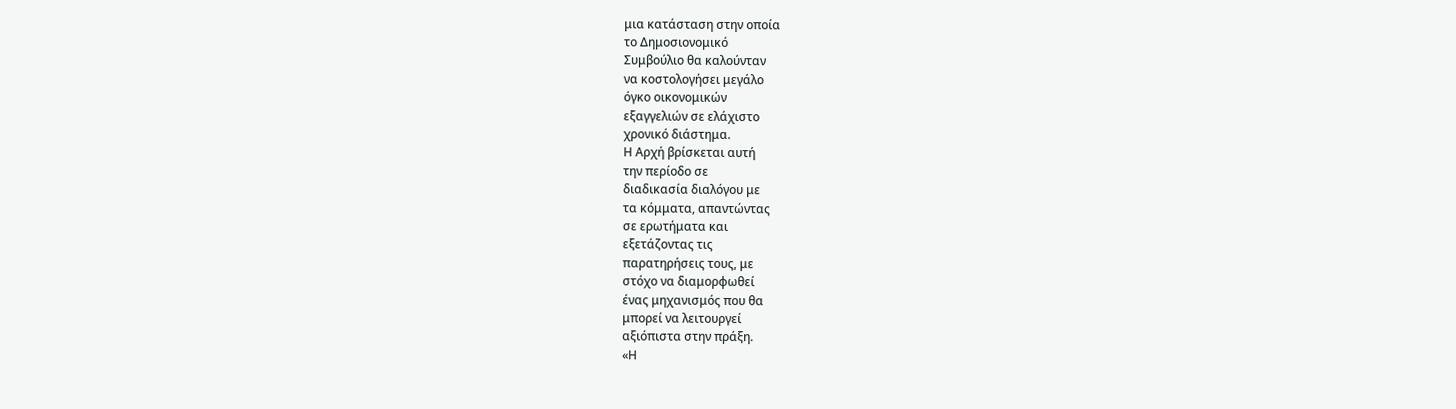μια κατάσταση στην οποία
το Δημοσιονομικό
Συμβούλιο θα καλούνταν
να κοστολογήσει μεγάλο
όγκο οικονομικών
εξαγγελιών σε ελάχιστο
χρονικό διάστημα.
Η Αρχή βρίσκεται αυτή
την περίοδο σε
διαδικασία διαλόγου με
τα κόμματα, απαντώντας
σε ερωτήματα και
εξετάζοντας τις
παρατηρήσεις τους, με
στόχο να διαμορφωθεί
ένας μηχανισμός που θα
μπορεί να λειτουργεί
αξιόπιστα στην πράξη.
«Η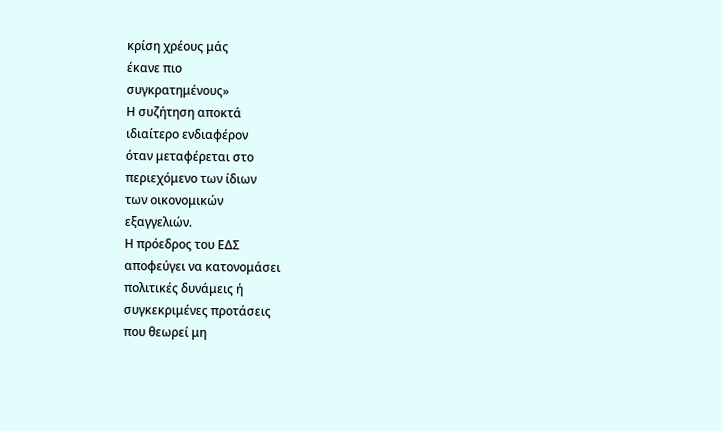κρίση χρέους μάς
έκανε πιο
συγκρατημένους»
Η συζήτηση αποκτά
ιδιαίτερο ενδιαφέρον
όταν μεταφέρεται στο
περιεχόμενο των ίδιων
των οικονομικών
εξαγγελιών.
Η πρόεδρος του ΕΔΣ
αποφεύγει να κατονομάσει
πολιτικές δυνάμεις ή
συγκεκριμένες προτάσεις
που θεωρεί μη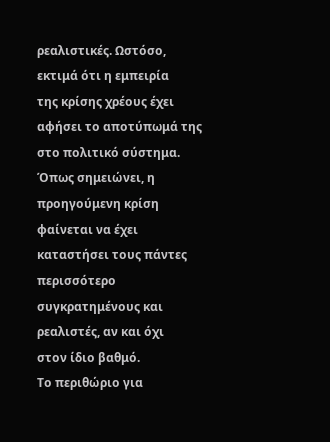ρεαλιστικές. Ωστόσο,
εκτιμά ότι η εμπειρία
της κρίσης χρέους έχει
αφήσει το αποτύπωμά της
στο πολιτικό σύστημα.
Όπως σημειώνει, η
προηγούμενη κρίση
φαίνεται να έχει
καταστήσει τους πάντες
περισσότερο
συγκρατημένους και
ρεαλιστές, αν και όχι
στον ίδιο βαθμό.
Το περιθώριο για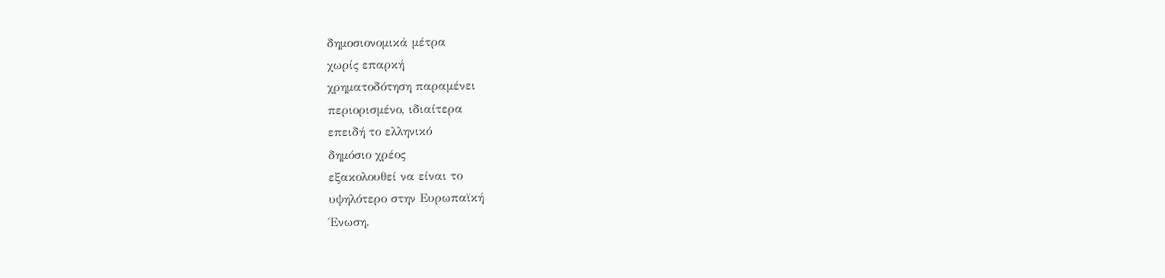δημοσιονομικά μέτρα
χωρίς επαρκή
χρηματοδότηση παραμένει
περιορισμένο, ιδιαίτερα
επειδή το ελληνικό
δημόσιο χρέος
εξακολουθεί να είναι το
υψηλότερο στην Ευρωπαϊκή
Ένωση.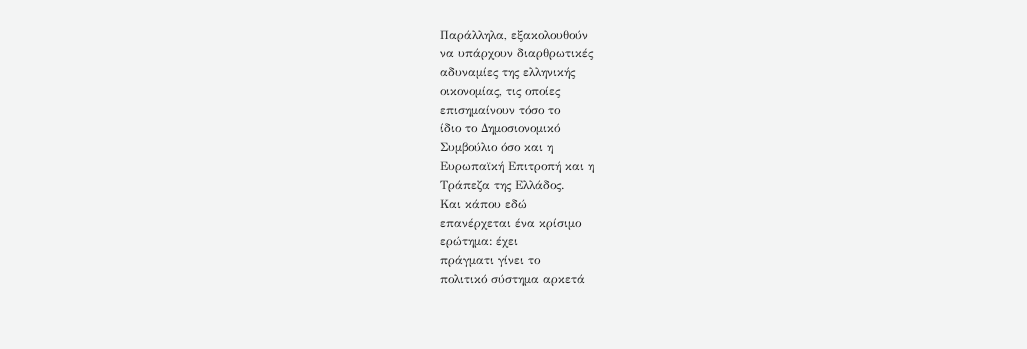Παράλληλα, εξακολουθούν
να υπάρχουν διαρθρωτικές
αδυναμίες της ελληνικής
οικονομίας, τις οποίες
επισημαίνουν τόσο το
ίδιο το Δημοσιονομικό
Συμβούλιο όσο και η
Ευρωπαϊκή Επιτροπή και η
Τράπεζα της Ελλάδος.
Και κάπου εδώ
επανέρχεται ένα κρίσιμο
ερώτημα: έχει
πράγματι γίνει το
πολιτικό σύστημα αρκετά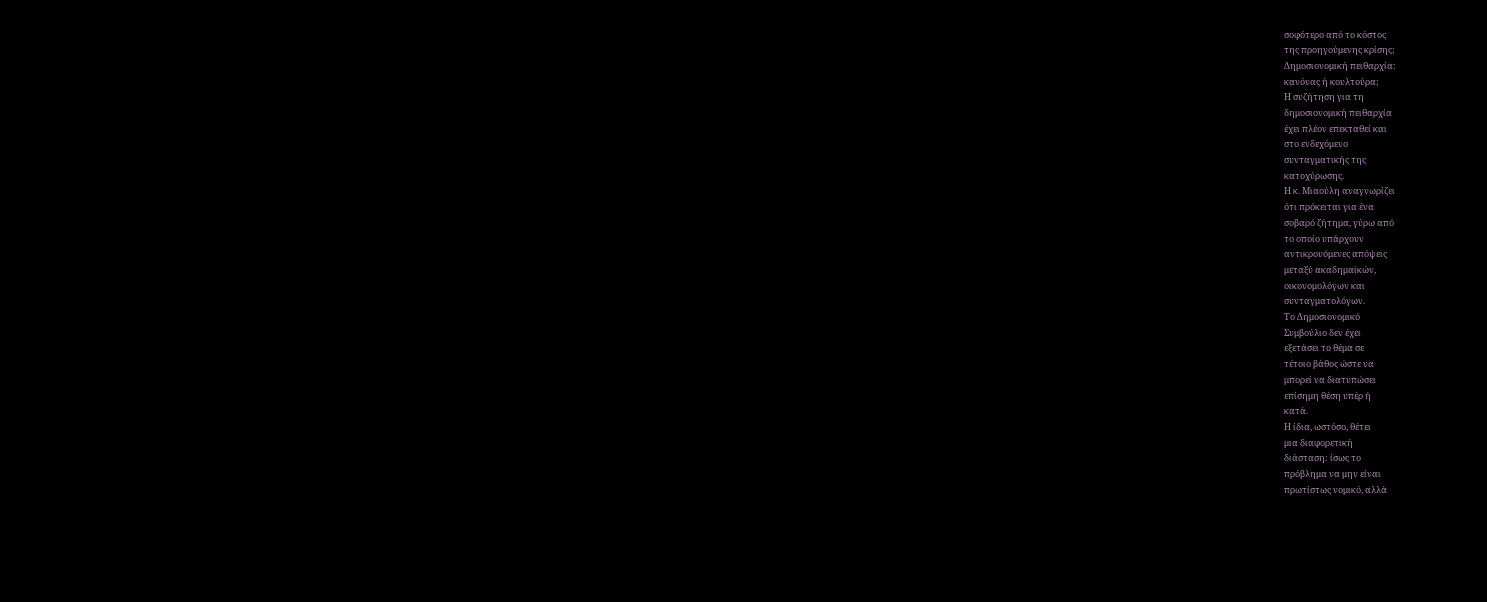σοφότερο από το κόστος
της προηγούμενης κρίσης;
Δημοσιονομική πειθαρχία:
κανόνας ή κουλτούρα;
Η συζήτηση για τη
δημοσιονομική πειθαρχία
έχει πλέον επεκταθεί και
στο ενδεχόμενο
συνταγματικής της
κατοχύρωσης.
Η κ. Μιαούλη αναγνωρίζει
ότι πρόκειται για ένα
σοβαρό ζήτημα, γύρω από
το οποίο υπάρχουν
αντικρουόμενες απόψεις
μεταξύ ακαδημαϊκών,
οικονομολόγων και
συνταγματολόγων.
Το Δημοσιονομικό
Συμβούλιο δεν έχει
εξετάσει το θέμα σε
τέτοιο βάθος ώστε να
μπορεί να διατυπώσει
επίσημη θέση υπέρ ή
κατά.
Η ίδια, ωστόσο, θέτει
μια διαφορετική
διάσταση: ίσως το
πρόβλημα να μην είναι
πρωτίστως νομικό, αλλά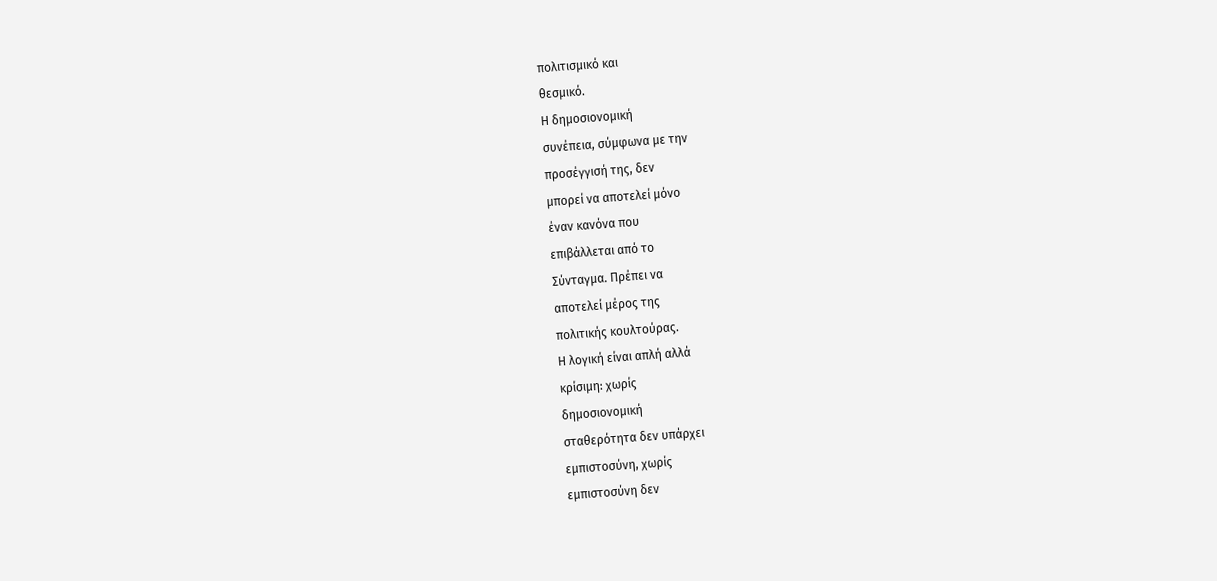πολιτισμικό και
θεσμικό.
Η δημοσιονομική
συνέπεια, σύμφωνα με την
προσέγγισή της, δεν
μπορεί να αποτελεί μόνο
έναν κανόνα που
επιβάλλεται από το
Σύνταγμα. Πρέπει να
αποτελεί μέρος της
πολιτικής κουλτούρας.
Η λογική είναι απλή αλλά
κρίσιμη: χωρίς
δημοσιονομική
σταθερότητα δεν υπάρχει
εμπιστοσύνη, χωρίς
εμπιστοσύνη δεν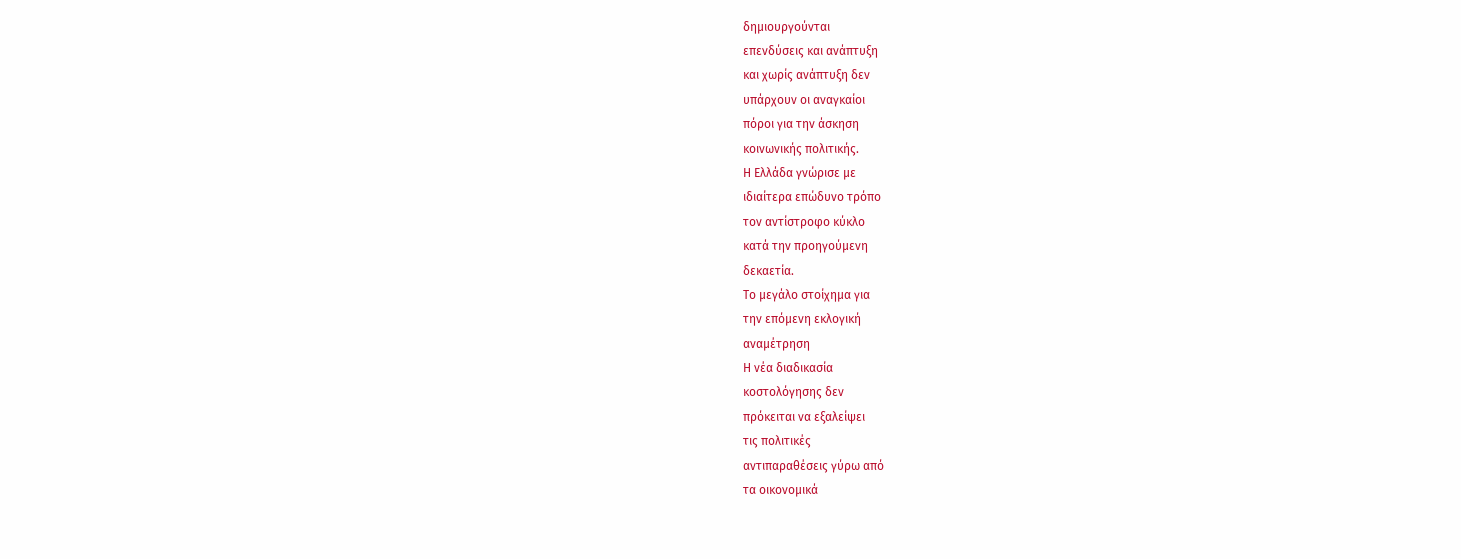δημιουργούνται
επενδύσεις και ανάπτυξη
και χωρίς ανάπτυξη δεν
υπάρχουν οι αναγκαίοι
πόροι για την άσκηση
κοινωνικής πολιτικής.
Η Ελλάδα γνώρισε με
ιδιαίτερα επώδυνο τρόπο
τον αντίστροφο κύκλο
κατά την προηγούμενη
δεκαετία.
Το μεγάλο στοίχημα για
την επόμενη εκλογική
αναμέτρηση
Η νέα διαδικασία
κοστολόγησης δεν
πρόκειται να εξαλείψει
τις πολιτικές
αντιπαραθέσεις γύρω από
τα οικονομικά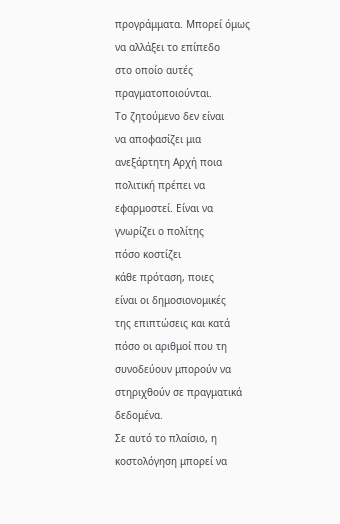προγράμματα. Μπορεί όμως
να αλλάξει το επίπεδο
στο οποίο αυτές
πραγματοποιούνται.
Το ζητούμενο δεν είναι
να αποφασίζει μια
ανεξάρτητη Αρχή ποια
πολιτική πρέπει να
εφαρμοστεί. Είναι να
γνωρίζει ο πολίτης
πόσο κοστίζει
κάθε πρόταση, ποιες
είναι οι δημοσιονομικές
της επιπτώσεις και κατά
πόσο οι αριθμοί που τη
συνοδεύουν μπορούν να
στηριχθούν σε πραγματικά
δεδομένα.
Σε αυτό το πλαίσιο, η
κοστολόγηση μπορεί να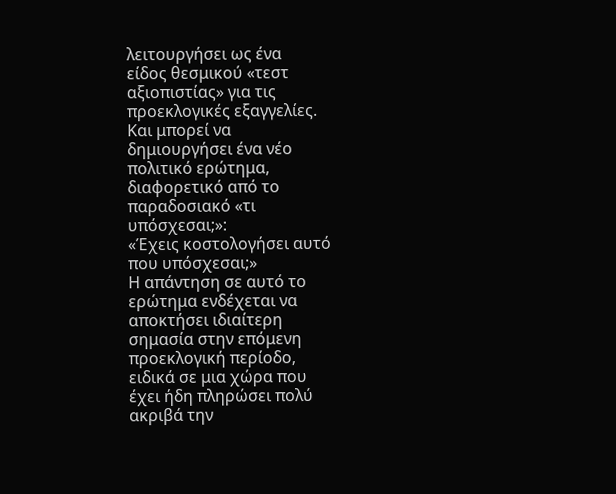λειτουργήσει ως ένα
είδος θεσμικού «τεστ
αξιοπιστίας» για τις
προεκλογικές εξαγγελίες.
Και μπορεί να
δημιουργήσει ένα νέο
πολιτικό ερώτημα,
διαφορετικό από το
παραδοσιακό «τι
υπόσχεσαι;»:
«Έχεις κοστολογήσει αυτό
που υπόσχεσαι;»
Η απάντηση σε αυτό το
ερώτημα ενδέχεται να
αποκτήσει ιδιαίτερη
σημασία στην επόμενη
προεκλογική περίοδο,
ειδικά σε μια χώρα που
έχει ήδη πληρώσει πολύ
ακριβά την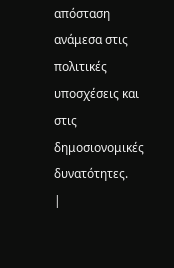απόσταση
ανάμεσα στις πολιτικές
υποσχέσεις και στις
δημοσιονομικές
δυνατότητες.
|